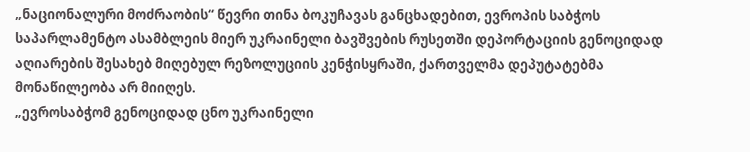„ნაციონალური მოძრაობის“ წევრი თინა ბოკუჩავას განცხადებით, ევროპის საბჭოს საპარლამენტო ასამბლეის მიერ უკრაინელი ბავშვების რუსეთში დეპორტაციის გენოციდად აღიარების შესახებ მიღებულ რეზოლუციის კენჭისყრაში, ქართველმა დეპუტატებმა მონაწილეობა არ მიიღეს.
„ევროსაბჭომ გენოციდად ცნო უკრაინელი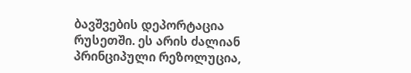ბავშვების დეპორტაცია რუსეთში. ეს არის ძალიან პრინციპული რეზოლუცია,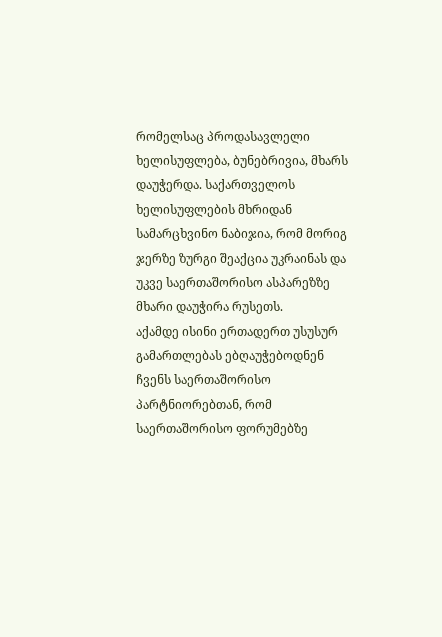რომელსაც პროდასავლელი ხელისუფლება, ბუნებრივია, მხარს დაუჭერდა. საქართველოს ხელისუფლების მხრიდან სამარცხვინო ნაბიჯია, რომ მორიგ ჯერზე ზურგი შეაქცია უკრაინას და უკვე საერთაშორისო ასპარეზზე მხარი დაუჭირა რუსეთს.
აქამდე ისინი ერთადერთ უსუსურ გამართლებას ებღაუჭებოდნენ ჩვენს საერთაშორისო პარტნიორებთან, რომ საერთაშორისო ფორუმებზე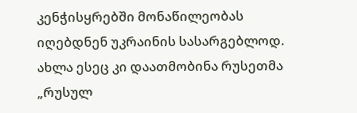კენჭისყრებში მონაწილეობას იღებდნენ უკრაინის სასარგებლოდ. ახლა ესეც კი დაათმობინა რუსეთმა „რუსულ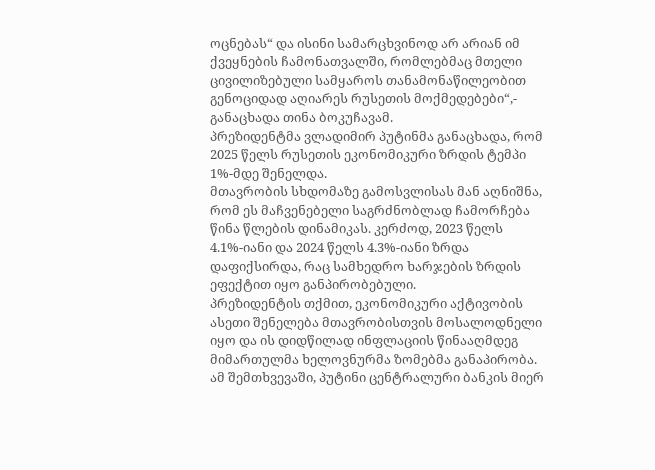ოცნებას“ და ისინი სამარცხვინოდ არ არიან იმ ქვეყნების ჩამონათვალში, რომლებმაც მთელი ცივილიზებული სამყაროს თანამონაწილეობით გენოციდად აღიარეს რუსეთის მოქმედებები“,- განაცხადა თინა ბოკუჩავამ.
პრეზიდენტმა ვლადიმირ პუტინმა განაცხადა, რომ 2025 წელს რუსეთის ეკონომიკური ზრდის ტემპი 1%-მდე შენელდა.
მთავრობის სხდომაზე გამოსვლისას მან აღნიშნა, რომ ეს მაჩვენებელი საგრძნობლად ჩამორჩება წინა წლების დინამიკას. კერძოდ, 2023 წელს 4.1%-იანი და 2024 წელს 4.3%-იანი ზრდა დაფიქსირდა, რაც სამხედრო ხარჯების ზრდის ეფექტით იყო განპირობებული.
პრეზიდენტის თქმით, ეკონომიკური აქტივობის ასეთი შენელება მთავრობისთვის მოსალოდნელი იყო და ის დიდწილად ინფლაციის წინააღმდეგ მიმართულმა ხელოვნურმა ზომებმა განაპირობა. ამ შემთხვევაში, პუტინი ცენტრალური ბანკის მიერ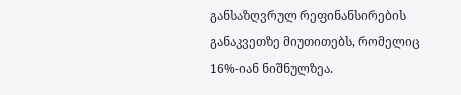განსაზღვრულ რეფინანსირების განაკვეთზე მიუთითებს, რომელიც 16%-იან ნიშნულზეა.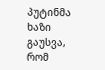პუტინმა ხაზი გაუსვა, რომ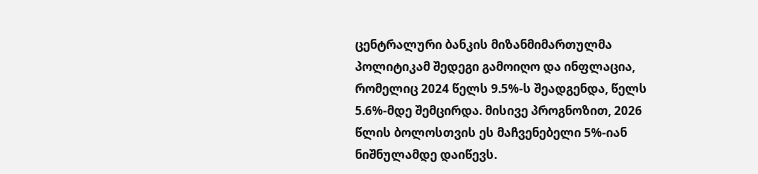ცენტრალური ბანკის მიზანმიმართულმა პოლიტიკამ შედეგი გამოიღო და ინფლაცია, რომელიც 2024 წელს 9.5%-ს შეადგენდა, წელს 5.6%-მდე შემცირდა. მისივე პროგნოზით, 2026 წლის ბოლოსთვის ეს მაჩვენებელი 5%-იან ნიშნულამდე დაიწევს.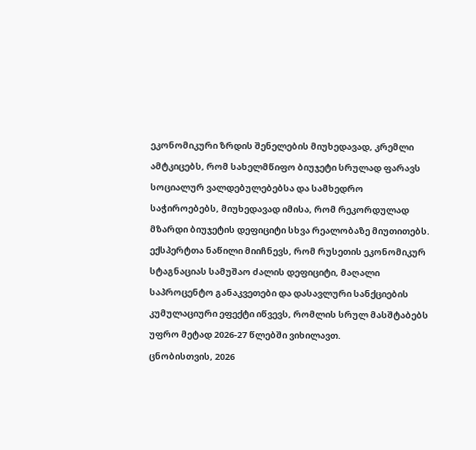ეკონომიკური ზრდის შენელების მიუხედავად, კრემლი ამტკიცებს, რომ სახელმწიფო ბიუჯეტი სრულად ფარავს სოციალურ ვალდებულებებსა და სამხედრო საჭიროებებს, მიუხედავად იმისა, რომ რეკორდულად მზარდი ბიუჯეტის დეფიციტი სხვა რეალობაზე მიუთითებს.
ექსპერტთა ნაწილი მიიჩნევს, რომ რუსეთის ეკონომიკურ სტაგნაციას სამუშაო ძალის დეფიციტი, მაღალი საპროცენტო განაკვეთები და დასავლური სანქციების კუმულაციური ეფექტი იწვევს, რომლის სრულ მასშტაბებს უფრო მეტად 2026-27 წლებში ვიხილავთ.
ცნობისთვის, 2026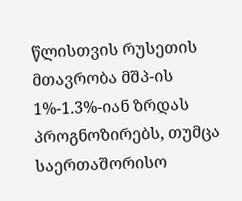წლისთვის რუსეთის მთავრობა მშპ-ის 1%-1.3%-იან ზრდას პროგნოზირებს, თუმცა საერთაშორისო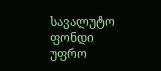სავალუტო ფონდი უფრო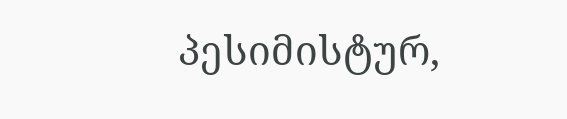პესიმისტურ,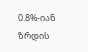0.8%-იან ზრდის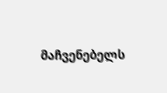მაჩვენებელს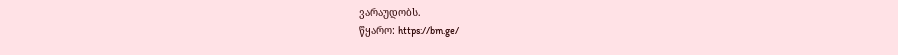ვარაუდობს.
წყარო: https://bm.ge/